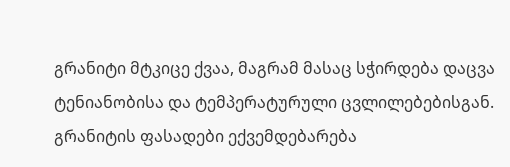გრანიტი მტკიცე ქვაა, მაგრამ მასაც სჭირდება დაცვა ტენიანობისა და ტემპერატურული ცვლილებებისგან.
გრანიტის ფასადები ექვემდებარება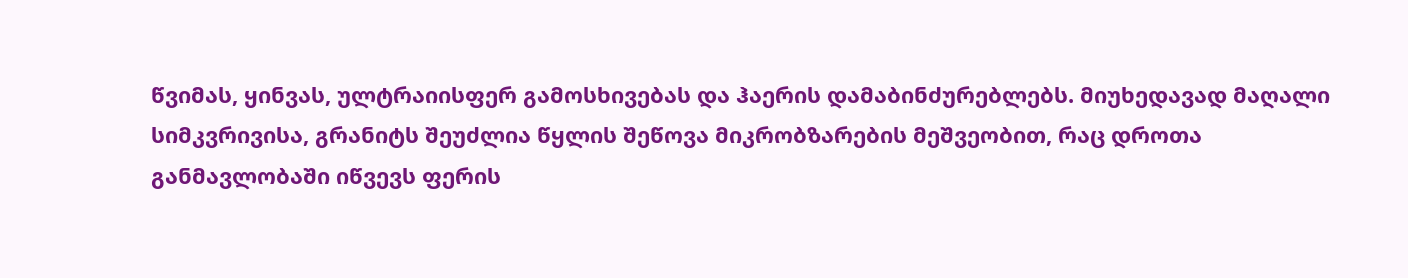წვიმას, ყინვას, ულტრაიისფერ გამოსხივებას და ჰაერის დამაბინძურებლებს. მიუხედავად მაღალი სიმკვრივისა, გრანიტს შეუძლია წყლის შეწოვა მიკრობზარების მეშვეობით, რაც დროთა განმავლობაში იწვევს ფერის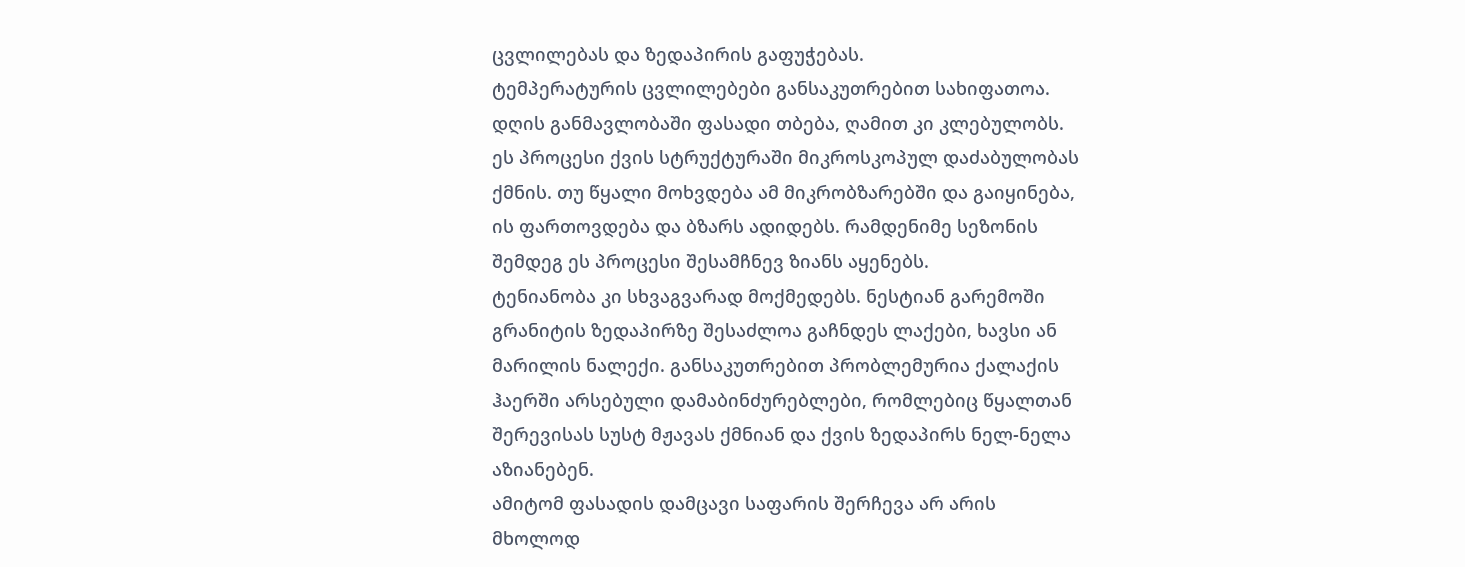ცვლილებას და ზედაპირის გაფუჭებას.
ტემპერატურის ცვლილებები განსაკუთრებით სახიფათოა. დღის განმავლობაში ფასადი თბება, ღამით კი კლებულობს. ეს პროცესი ქვის სტრუქტურაში მიკროსკოპულ დაძაბულობას ქმნის. თუ წყალი მოხვდება ამ მიკრობზარებში და გაიყინება, ის ფართოვდება და ბზარს ადიდებს. რამდენიმე სეზონის შემდეგ ეს პროცესი შესამჩნევ ზიანს აყენებს.
ტენიანობა კი სხვაგვარად მოქმედებს. ნესტიან გარემოში გრანიტის ზედაპირზე შესაძლოა გაჩნდეს ლაქები, ხავსი ან მარილის ნალექი. განსაკუთრებით პრობლემურია ქალაქის ჰაერში არსებული დამაბინძურებლები, რომლებიც წყალთან შერევისას სუსტ მჟავას ქმნიან და ქვის ზედაპირს ნელ-ნელა აზიანებენ.
ამიტომ ფასადის დამცავი საფარის შერჩევა არ არის მხოლოდ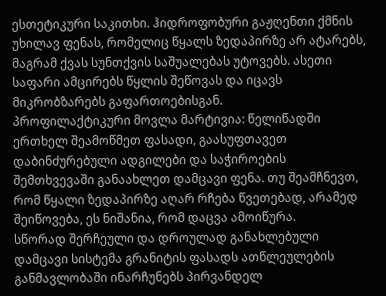ესთეტიკური საკითხი. ჰიდროფობური გაჟღენთი ქმნის უხილავ ფენას, რომელიც წყალს ზედაპირზე არ ატარებს, მაგრამ ქვას სუნთქვის საშუალებას უტოვებს. ასეთი საფარი ამცირებს წყლის შეწოვას და იცავს მიკრობზარებს გაფართოებისგან.
პროფილაქტიკური მოვლა მარტივია: წელიწადში ერთხელ შეამოწმეთ ფასადი, გაასუფთავეთ დაბინძურებული ადგილები და საჭიროების შემთხვევაში განაახლეთ დამცავი ფენა. თუ შეამჩნევთ, რომ წყალი ზედაპირზე აღარ რჩება წვეთებად, არამედ შეიწოვება, ეს ნიშანია, რომ დაცვა ამოიწურა.
სწორად შერჩეული და დროულად განახლებული დამცავი სისტემა გრანიტის ფასადს ათწლეულების განმავლობაში ინარჩუნებს პირვანდელ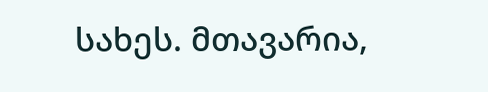სახეს. მთავარია,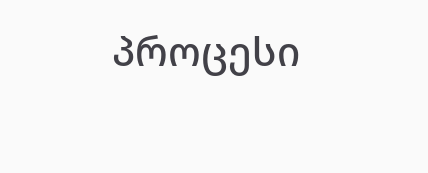პროცესი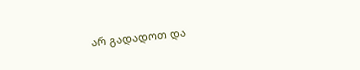არ გადადოთ და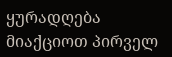ყურადღება მიაქციოთ პირველ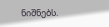ნიშნებს.